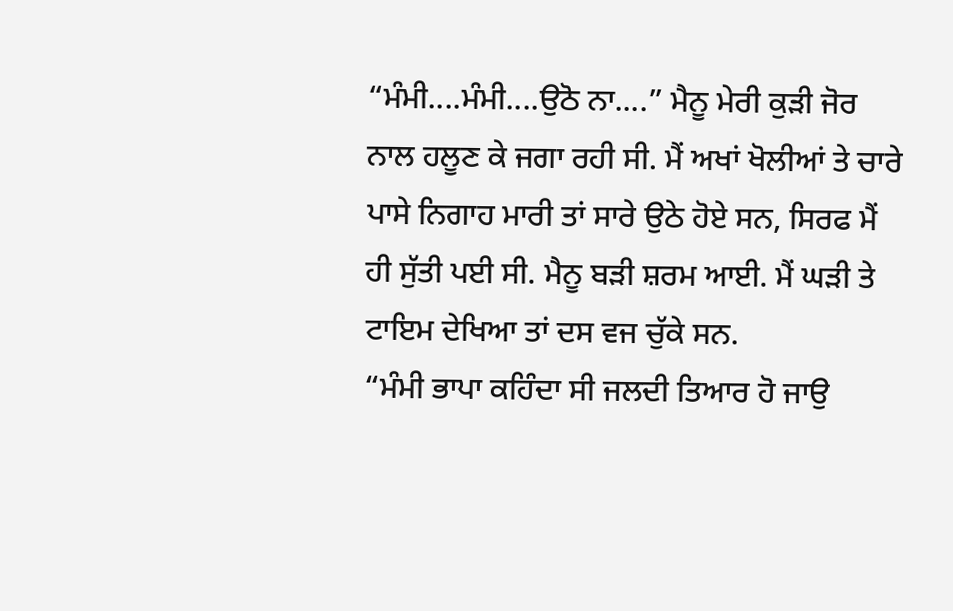“ਮੰਮੀ....ਮੰਮੀ....ਉਠੋ ਨਾ....” ਮੈਨੂ ਮੇਰੀ ਕੁੜੀ ਜੋਰ ਨਾਲ ਹਲੂਣ ਕੇ ਜਗਾ ਰਹੀ ਸੀ. ਮੈਂ ਅਖਾਂ ਖੋਲੀਆਂ ਤੇ ਚਾਰੇ ਪਾਸੇ ਨਿਗਾਹ ਮਾਰੀ ਤਾਂ ਸਾਰੇ ਉਠੇ ਹੋਏ ਸਨ, ਸਿਰਫ ਮੈਂ ਹੀ ਸੁੱਤੀ ਪਈ ਸੀ. ਮੈਨੂ ਬੜੀ ਸ਼ਰਮ ਆਈ. ਮੈਂ ਘੜੀ ਤੇ ਟਾਇਮ ਦੇਖਿਆ ਤਾਂ ਦਸ ਵਜ ਚੁੱਕੇ ਸਨ.
“ਮੰਮੀ ਭਾਪਾ ਕਹਿੰਦਾ ਸੀ ਜਲਦੀ ਤਿਆਰ ਹੋ ਜਾਉ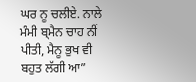ਘਰ ਨੂ ਚਲੀਏ. ਨਾਲੇ ਮੰਮੀ ਬ੍ਮੈਨ ਚਾਹ ਨੀਂ ਪੀਤੀ, ਮੈਨੂ ਭੁਖ ਵੀ ਬਹੁਤ ਲੱਗੀ ਆ”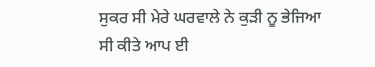ਸੁਕਰ ਸੀ ਮੇਰੇ ਘਰਵਾਲੇ ਨੇ ਕੁੜੀ ਨੂ ਭੇਜਿਆ ਸੀ ਕੀਤੇ ਆਪ ਈ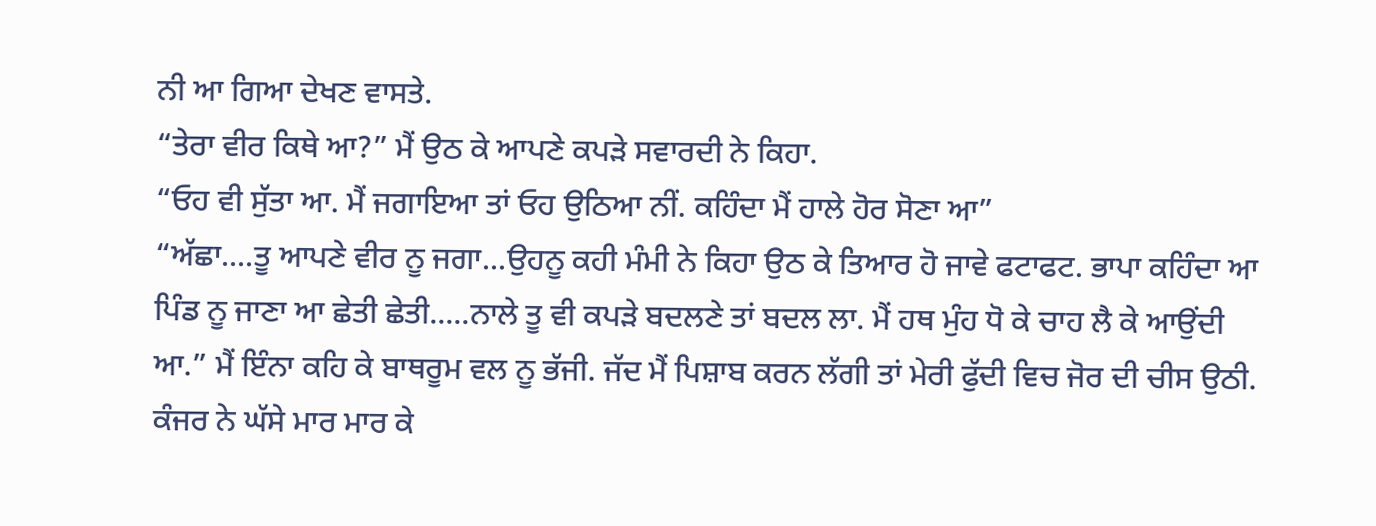ਨੀ ਆ ਗਿਆ ਦੇਖਣ ਵਾਸਤੇ.
“ਤੇਰਾ ਵੀਰ ਕਿਥੇ ਆ?” ਮੈਂ ਉਠ ਕੇ ਆਪਣੇ ਕਪੜੇ ਸਵਾਰਦੀ ਨੇ ਕਿਹਾ.
“ਓਹ ਵੀ ਸੁੱਤਾ ਆ. ਮੈਂ ਜਗਾਇਆ ਤਾਂ ਓਹ ਉਠਿਆ ਨੀਂ. ਕਹਿੰਦਾ ਮੈਂ ਹਾਲੇ ਹੋਰ ਸੋਣਾ ਆ”
“ਅੱਛਾ....ਤੂ ਆਪਣੇ ਵੀਰ ਨੂ ਜਗਾ...ਉਹਨੂ ਕਹੀ ਮੰਮੀ ਨੇ ਕਿਹਾ ਉਠ ਕੇ ਤਿਆਰ ਹੋ ਜਾਵੇ ਫਟਾਫਟ. ਭਾਪਾ ਕਹਿੰਦਾ ਆ ਪਿੰਡ ਨੂ ਜਾਣਾ ਆ ਛੇਤੀ ਛੇਤੀ.....ਨਾਲੇ ਤੂ ਵੀ ਕਪੜੇ ਬਦਲਣੇ ਤਾਂ ਬਦਲ ਲਾ. ਮੈਂ ਹਥ ਮੁੰਹ ਧੋ ਕੇ ਚਾਹ ਲੈ ਕੇ ਆਉਂਦੀ ਆ.” ਮੈਂ ਇੰਨਾ ਕਹਿ ਕੇ ਬਾਥਰੂਮ ਵਲ ਨੂ ਭੱਜੀ. ਜੱਦ ਮੈਂ ਪਿਸ਼ਾਬ ਕਰਨ ਲੱਗੀ ਤਾਂ ਮੇਰੀ ਫੁੱਦੀ ਵਿਚ ਜੋਰ ਦੀ ਚੀਸ ਉਠੀ. ਕੰਜਰ ਨੇ ਘੱਸੇ ਮਾਰ ਮਾਰ ਕੇ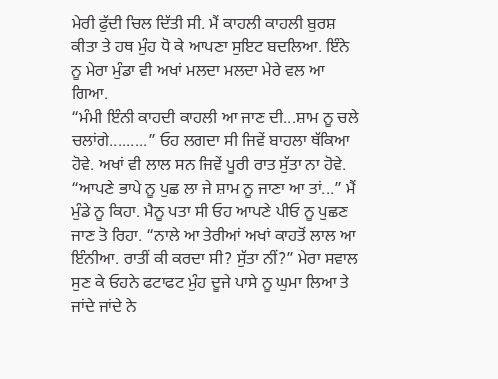ਮੇਰੀ ਫੁੱਦੀ ਚਿਲ ਦਿੱਤੀ ਸੀ. ਮੈਂ ਕਾਹਲੀ ਕਾਹਲੀ ਬੁਰਸ਼ ਕੀਤਾ ਤੇ ਹਥ ਮੁੰਹ ਧੋ ਕੇ ਆਪਣਾ ਸੁਇਟ ਬਦਲਿਆ. ਇੰਨੇ ਨੂ ਮੇਰਾ ਮੁੰਡਾ ਵੀ ਅਖਾਂ ਮਲਦਾ ਮਲਦਾ ਮੇਰੇ ਵਲ ਆ ਗਿਆ.
“ਮੰਮੀ ਇੰਨੀ ਕਾਹਦੀ ਕਾਹਲੀ ਆ ਜਾਣ ਦੀ...ਸ਼ਾਮ ਨੂ ਚਲੇ ਚਲਾਂਗੇ.........” ਓਹ ਲਗਦਾ ਸੀ ਜਿਵੇਂ ਬਾਹਲਾ ਥੱਕਿਆ ਹੋਵੇ. ਅਖਾਂ ਵੀ ਲਾਲ ਸਨ ਜਿਵੇਂ ਪੂਰੀ ਰਾਤ ਸੁੱਤਾ ਨਾ ਹੋਵੇ.
“ਆਪਣੇ ਭਾਪੇ ਨੂ ਪੁਛ ਲਾ ਜੇ ਸ਼ਾਮ ਨੂ ਜਾਣਾ ਆ ਤਾਂ...” ਮੈਂ ਮੁੰਡੇ ਨੂ ਕਿਹਾ. ਮੈਨੂ ਪਤਾ ਸੀ ਓਹ ਆਪਣੇ ਪੀਓ ਨੂ ਪੁਛਣ ਜਾਣ ਤੋ ਰਿਹਾ. “ਨਾਲੇ ਆ ਤੇਰੀਆਂ ਅਖਾਂ ਕਾਹਤੋਂ ਲਾਲ ਆ ਇੰਨੀਆ. ਰਾਤੀਂ ਕੀ ਕਰਦਾ ਸੀ? ਸੁੱਤਾ ਨੀਂ?” ਮੇਰਾ ਸਵਾਲ ਸੁਣ ਕੇ ਓਹਨੇ ਫਟਾਫਟ ਮੁੰਹ ਦੂਜੇ ਪਾਸੇ ਨੂ ਘੁਮਾ ਲਿਆ ਤੇ ਜਾਂਦੇ ਜਾਂਦੇ ਨੇ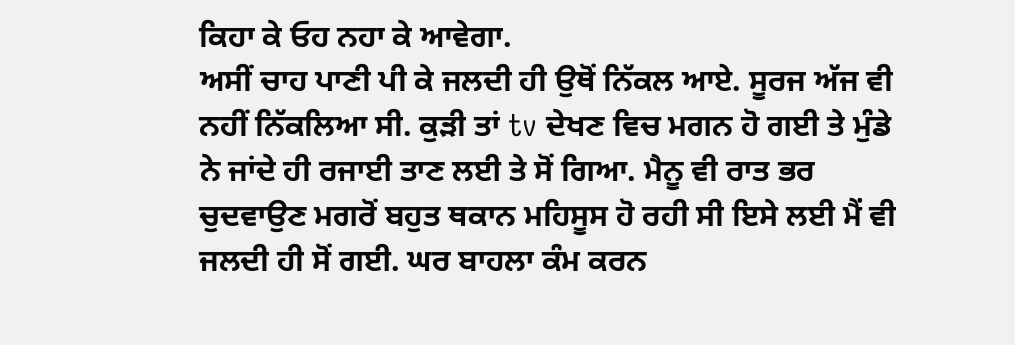ਕਿਹਾ ਕੇ ਓਹ ਨਹਾ ਕੇ ਆਵੇਗਾ.
ਅਸੀਂ ਚਾਹ ਪਾਣੀ ਪੀ ਕੇ ਜਲਦੀ ਹੀ ਉਥੋਂ ਨਿੱਕਲ ਆਏ. ਸੂਰਜ ਅੱਜ ਵੀ ਨਹੀਂ ਨਿੱਕਲਿਆ ਸੀ. ਕੁੜੀ ਤਾਂ tv ਦੇਖਣ ਵਿਚ ਮਗਨ ਹੋ ਗਈ ਤੇ ਮੁੰਡੇ ਨੇ ਜਾਂਦੇ ਹੀ ਰਜਾਈ ਤਾਣ ਲਈ ਤੇ ਸੋਂ ਗਿਆ. ਮੈਨੂ ਵੀ ਰਾਤ ਭਰ ਚੁਦਵਾਉਣ ਮਗਰੋਂ ਬਹੁਤ ਥਕਾਨ ਮਹਿਸੂਸ ਹੋ ਰਹੀ ਸੀ ਇਸੇ ਲਈ ਮੈਂ ਵੀ ਜਲਦੀ ਹੀ ਸੋਂ ਗਈ. ਘਰ ਬਾਹਲਾ ਕੰਮ ਕਰਨ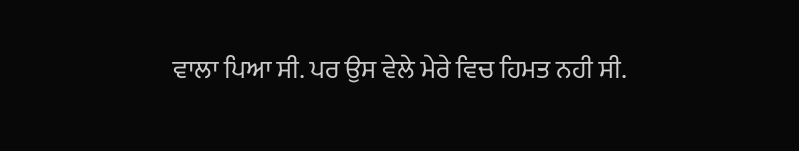ਵਾਲਾ ਪਿਆ ਸੀ. ਪਰ ਉਸ ਵੇਲੇ ਮੇਰੇ ਵਿਚ ਹਿਮਤ ਨਹੀ ਸੀ.